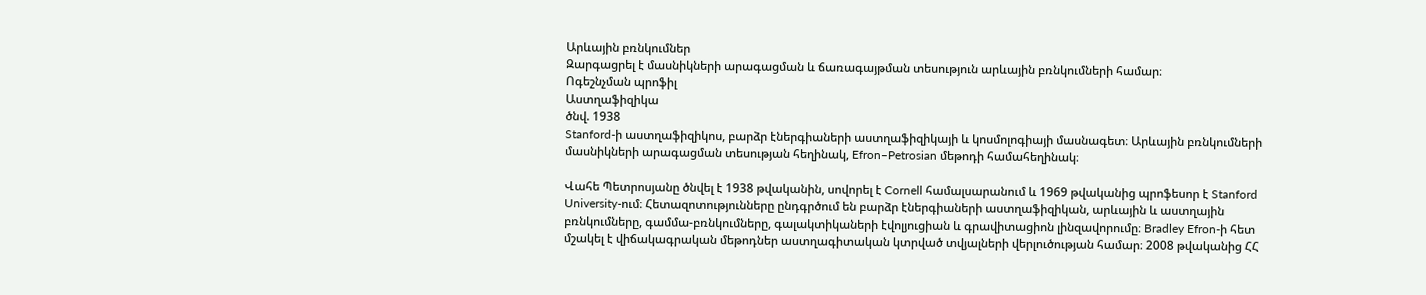Արևային բռնկումներ
Զարգացրել է մասնիկների արագացման և ճառագայթման տեսություն արևային բռնկումների համար։
Ոգեշնչման պրոֆիլ
Աստղաֆիզիկա
ծնվ. 1938
Stanford-ի աստղաֆիզիկոս, բարձր էներգիաների աստղաֆիզիկայի և կոսմոլոգիայի մասնագետ։ Արևային բռնկումների մասնիկների արագացման տեսության հեղինակ, Efron–Petrosian մեթոդի համահեղինակ։

Վահե Պետրոսյանը ծնվել է 1938 թվականին, սովորել է Cornell համալսարանում և 1969 թվականից պրոֆեսոր է Stanford University-ում։ Հետազոտությունները ընդգրծում են բարձր էներգիաների աստղաֆիզիկան, արևային և աստղային բռնկումները, գամմա-բռնկումները, գալակտիկաների էվոլյուցիան և գրավիտացիոն լինզավորումը։ Bradley Efron-ի հետ մշակել է վիճակագրական մեթոդներ աստղագիտական կտրված տվյալների վերլուծության համար։ 2008 թվականից ՀՀ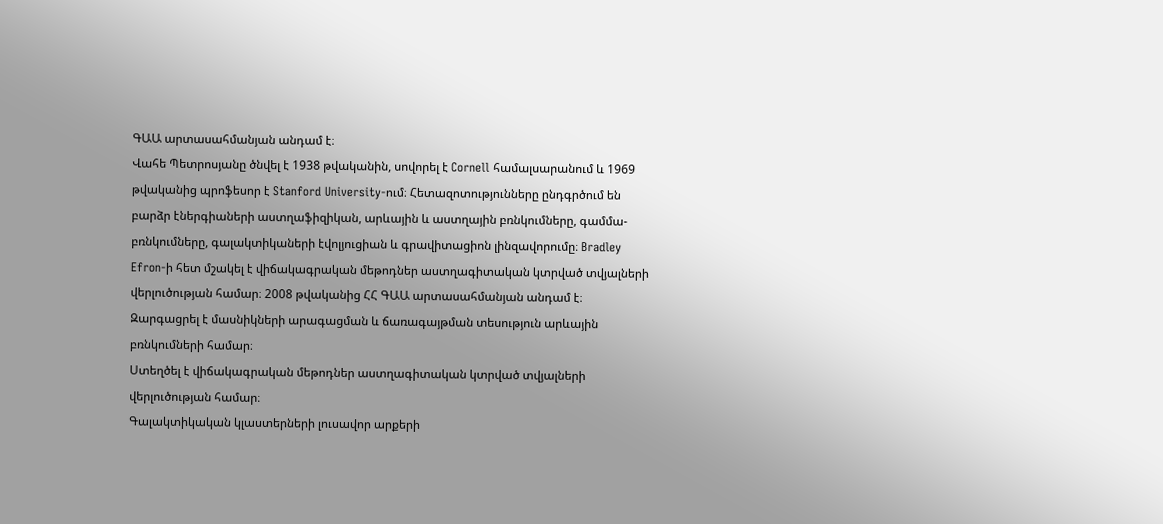ԳԱԱ արտասահմանյան անդամ է։
Վահե Պետրոսյանը ծնվել է 1938 թվականին, սովորել է Cornell համալսարանում և 1969 թվականից պրոֆեսոր է Stanford University-ում։ Հետազոտությունները ընդգրծում են բարձր էներգիաների աստղաֆիզիկան, արևային և աստղային բռնկումները, գամմա-բռնկումները, գալակտիկաների էվոլյուցիան և գրավիտացիոն լինզավորումը։ Bradley Efron-ի հետ մշակել է վիճակագրական մեթոդներ աստղագիտական կտրված տվյալների վերլուծության համար։ 2008 թվականից ՀՀ ԳԱԱ արտասահմանյան անդամ է։
Զարգացրել է մասնիկների արագացման և ճառագայթման տեսություն արևային բռնկումների համար։
Ստեղծել է վիճակագրական մեթոդներ աստղագիտական կտրված տվյալների վերլուծության համար։
Գալակտիկական կլաստերների լուսավոր արքերի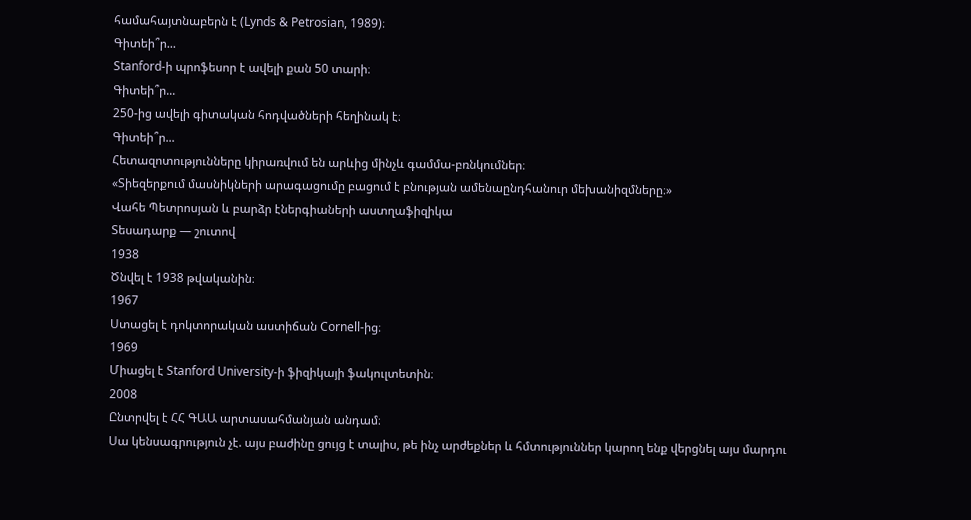համահայտնաբերն է (Lynds & Petrosian, 1989)։
Գիտեի՞ր...
Stanford-ի պրոֆեսոր է ավելի քան 50 տարի։
Գիտեի՞ր...
250-ից ավելի գիտական հոդվածների հեղինակ է։
Գիտեի՞ր...
Հետազոտությունները կիրառվում են արևից մինչև գամմա-բռնկումներ։
«Տիեզերքում մասնիկների արագացումը բացում է բնության ամենաընդհանուր մեխանիզմները։»
Վահե Պետրոսյան և բարձր էներգիաների աստղաֆիզիկա
Տեսադարք — շուտով
1938
Ծնվել է 1938 թվականին։
1967
Ստացել է դոկտորական աստիճան Cornell-ից։
1969
Միացել է Stanford University-ի ֆիզիկայի ֆակուլտետին։
2008
Ընտրվել է ՀՀ ԳԱԱ արտասահմանյան անդամ։
Սա կենսագրություն չէ. այս բաժինը ցույց է տալիս, թե ինչ արժեքներ և հմտություններ կարող ենք վերցնել այս մարդու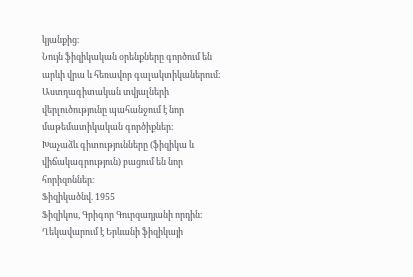կյանքից։
Նույն ֆիզիկական օրենքները գործում են արևի վրա և հեռավոր գալակտիկաներում։
Աստղագիտական տվյալների վերլուծությունը պահանջում է նոր մաթեմատիկական գործիքներ։
Խաչաձև գիտությունները (ֆիզիկա և վիճակագրություն) բացում են նոր հորիզոններ։
Ֆիզիկածնվ. 1955
Ֆիզիկոս, Գրիգոր Գուրզադյանի որդին։ Ղեկավարում է Երևանի ֆիզիկայի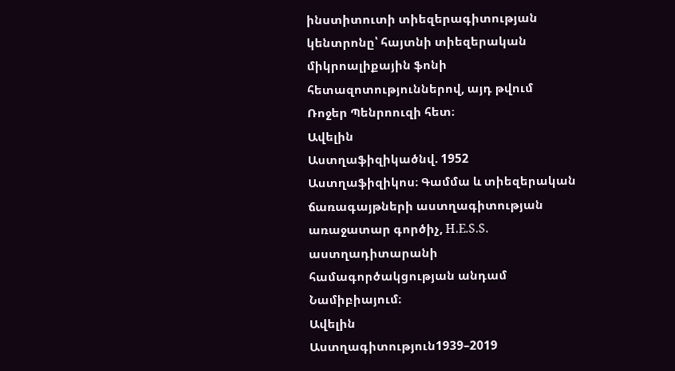ինստիտուտի տիեզերագիտության կենտրոնը՝ հայտնի տիեզերական միկրոալիքային ֆոնի հետազոտություններով, այդ թվում Ռոջեր Պենրոուզի հետ։
Ավելին
Աստղաֆիզիկածնվ. 1952
Աստղաֆիզիկոս։ Գամմա և տիեզերական ճառագայթների աստղագիտության առաջատար գործիչ, H.E.S.S. աստղադիտարանի համագործակցության անդամ Նամիբիայում։
Ավելին
Աստղագիտություն1939–2019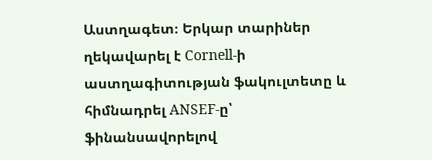Աստղագետ։ Երկար տարիներ ղեկավարել է Cornell-ի աստղագիտության ֆակուլտետը և հիմնադրել ANSEF-ը՝ ֆինանսավորելով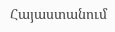Հայաստանում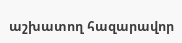աշխատող հազարավոր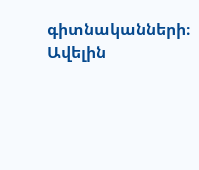գիտնականների։
Ավելին